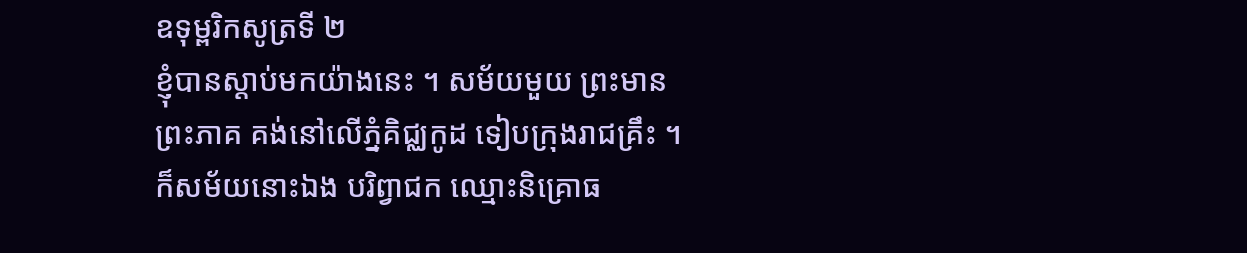ឧទុម្ពរិកសូត្រទី ២
ខ្ញុំបានស្តាប់មកយ៉ាងនេះ ។ សម័យមួយ ព្រះមានព្រះភាគ គង់នៅលើភ្នំគិជ្ឈកូដ ទៀបក្រុងរាជគ្រឹះ ។ ក៏សម័យនោះឯង បរិព្វាជក ឈ្មោះនិគ្រោធ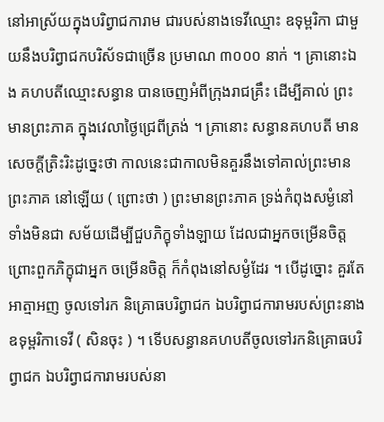នៅអាស្រ័យក្នុងបរិព្វាជការាម ជារបស់នាងទេវីឈ្មោះ ឧទុម្ពរិកា ជាមួយនឹងបរិព្វាជកបរិស័ទជាច្រើន ប្រមាណ ៣០០០ នាក់ ។ គ្រានោះឯង គហបតីឈ្មោះសន្ធាន បានចេញអំពីក្រុងរាជគ្រឹះ ដើម្បីគាល់ ព្រះមានព្រះភាគ ក្នុងវេលាថ្ងៃជ្រេពីត្រង់ ។ គ្រានោះ សន្ធានគហបតី មាន សេចក្តីត្រិះរិះដូច្នេះថា កាលនេះជាកាលមិនគួរនឹងទៅគាល់ព្រះមានព្រះភាគ នៅឡើយ ( ព្រោះថា ) ព្រះមានព្រះភាគ ទ្រង់កំពុងសម្ងំនៅ ទាំងមិនជា សម័យដើម្បីជួបភិក្ខុទាំងឡាយ ដែលជាអ្នកចម្រើនចិត្ត ព្រោះពួកភិក្ខុជាអ្នក ចម្រើនចិត្ត ក៏កំពុងនៅសម្ងំដែរ ។ បើដូច្នោះ គួរតែអាត្មាអញ ចូលទៅរក និគ្រោធបរិព្វាជក ឯបរិព្វាជការាមរបស់ព្រះនាងឧទុម្ពរិកាទេវី ( សិនចុះ ) ។ ទើបសន្ធានគហបតីចូលទៅរកនិគ្រោធបរិព្វាជក ឯបរិព្វាជការាមរបស់នា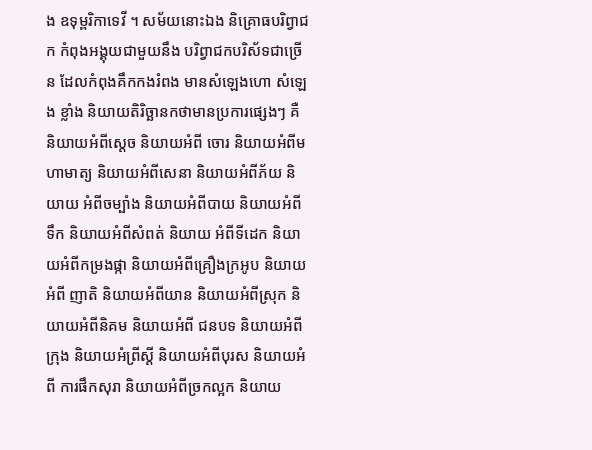ង ឧទុម្ពរិកាទេវី ។ សម័យនោះឯង និគ្រោធបរិព្វាជក កំពុងអង្គុយជាមួយនឹង បរិព្វាជកបរិស័ទជាច្រើន ដែលកំពុងគឹកកងរំពង មានសំឡេងហោ សំឡេង ខ្លាំង និយាយតិរិច្ឆានកថាមានប្រការផ្សេងៗ គឺនិយាយអំពីស្តេច និយាយអំពី ចោរ និយាយអំពីមហាមាត្យ និយាយអំពីសេនា និយាយអំពីភ័យ និយាយ អំពីចម្បាំង និយាយអំពីបាយ និយាយអំពីទឹក និយាយអំពីសំពត់ និយាយ អំពីទីដេក និយាយអំពីកម្រងផ្កា និយាយអំពីគ្រឿងក្រអូប និយាយអំពី ញាតិ និយាយអំពីយាន និយាយអំពីស្រុក និយាយអំពីនិគម និយាយអំពី ជនបទ និយាយអំពីក្រុង និយាយអំព្រីស្តី និយាយអំពីបុរស និយាយអំពី ការផឹកសុរា និយាយអំពីច្រកល្អក និយាយ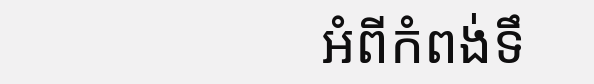អំពីកំពង់ទឹ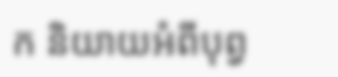ក និយាយអំពីបុព្វ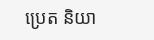ប្រេត និយា